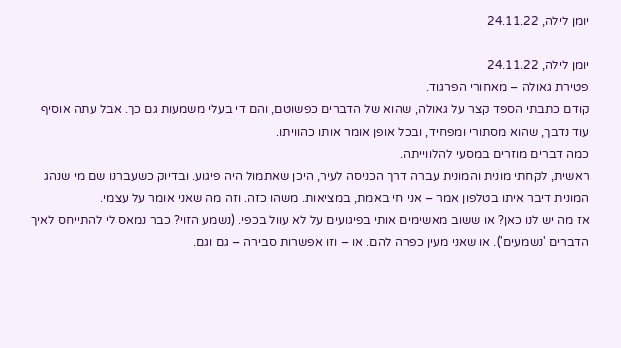יומן לילה, 24.11.22

יומן לילה, 24.11.22
פטירת גאולה – מאחורי הפרגוד.
קודם כתבתי הספד קצר על גאולה, שהוא של הדברים כפשוטם, והם די בעלי משמעות גם כך. אבל עתה אוסיף עוד נדבך, שהוא מסתורי ומפחיד, ובכל אופן אומר אותו כהוויתו.
כמה דברים מוזרים במסעי להלווייתה.
ראשית, לקחתי מונית והמונית עברה דרך הכניסה לעיר, היכן שאתמול היה פיגוע. ובדיוק כשעברנו שם מי שנהג המונית דיבר איתו בטלפון אמר – אני חי באמת, במציאות. משהו כזה. וזה מה שאני אומר על עצמי.
אז מה יש לנו כאן? או ששוב מאשימים אותי בפיגועים על לא עוול בכפי. (נשמע הזוי? כבר נמאס לי להתייחס לאיך הדברים 'נשמעים'). או שאני מעין כפרה להם. או – וזו אפשרות סבירה – גם וגם.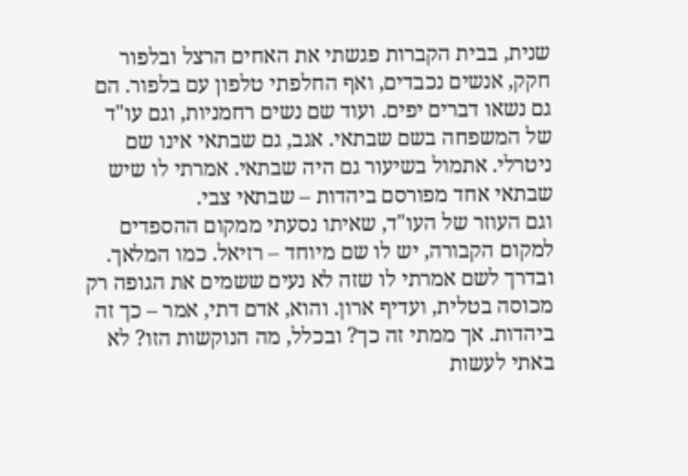שנית, בבית הקברות פגשתי את האחים הרצל ובלפור חקק, אנשים נכבדים, ואף החלפתי טלפון עם בלפור. הם גם נשאו דברים יפים. ועוד שם נשים רחמניות, וגם עו"ד של המשפחה בשם שבתאי. אגב, גם שבתאי אינו שם ניטרלי. אתמול בשיעור גם היה שבתאי. אמרתי לו שיש שבתאי אחד מפורסם ביהדות – שבתאי צבי.
וגם העוזר של העו"ד, שאיתו נסעתי ממקום ההספדים למקום הקבורה, יש לו שם מיוחד – רזיאל. כמו המלאך.
ובדרך לשם אמרתי לו שזה לא נעים ששמים את הגופה רק מכוסה בטלית, ועדיף ארון. והוא, אדם דתי, אמר – כך זה ביהדות. אך ממתי זה כך? ובכלל, מה הנוקשות הזו? לא באתי לעשות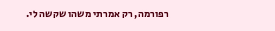רפורמה, רק אמרתי משהו שקשה לי.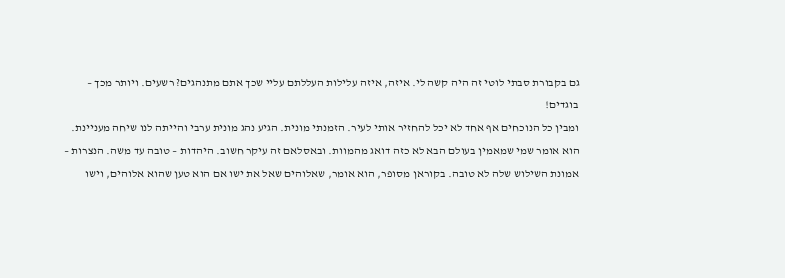גם בקבורת סבתי לוטי זה היה קשה לי. איזה, איזה עלילות העללתם עליי שכך אתם מתנהגים? רשעים. ויותר מכך – בוגדים!
ומבין כל הנוכחים אף אחד לא יכל להחזיר אותי לעיר. הזמנתי מונית. הגיע נהג מונית ערבי והייתה לנו שיחה מעניינת.
הוא אומר שמי שמאמין בעולם הבא לא כזה דואג מהמוות. ובאסלאם זה עיקר חשוב. היהדות – טובה עד משה. הנצרות – אמונת השילוש שלה לא טובה. בקוראן מסופר, הוא אומר, שאלוהים שאל את ישו אם הוא טען שהוא אלוהים, וישו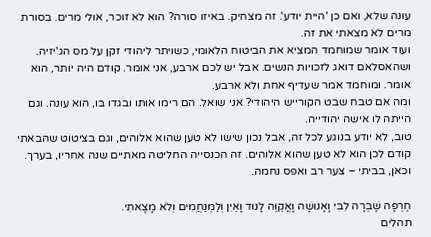עונה שלא, ואם כן 'היית יודע'. זה מצחיק. באיזו סורה? הוא לא זוכר, אולי מרים. בסורת מרים לא מצאתי את זה.
ועוד אומר שמוחמד המציא את הביטוח הלאומי, כשויתר ליהודי זקן על מס הג'יזיה. ושהאסלאם דואג לזכויות הנשים. אבל יש לכם ארבע, אני אומר. קודם היה יותר, הוא אומר. ומוחמד אמר שעדיף אחת ולא ארבע.
ומה אם טבח שבט הקורייש היהודי? אני שואל. הם רימו אותו ובגדו בו, הוא עונה. וגם הייתה לו אישה יהודייה.
טוב, לא יודע בנוגע לכל זה, אבל נכון שישו לא טען שהוא אלוהים, וגם בציטוט שהבאתי קודם לכן הוא לא טען שהוא אלוהים. זה הכנסייה החליטה מאתיים שנה אחריו, בערך.
וכאן, בביתי – צער רב ואפס נחמה.

חֶרְפָּה שָׁבְרָה לִבִּי וָאָנוּשָׁה וָאֲקַוֶּה לָנוּד וָאַיִן וְלַמְנַחֲמִים וְלֹא מָצָאתִי.
תהלים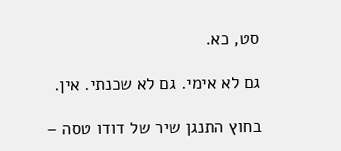סט, כא.

גם לא אימי. גם לא שכנתי. אין.

בחוץ התנגן שיר של דודו טסה –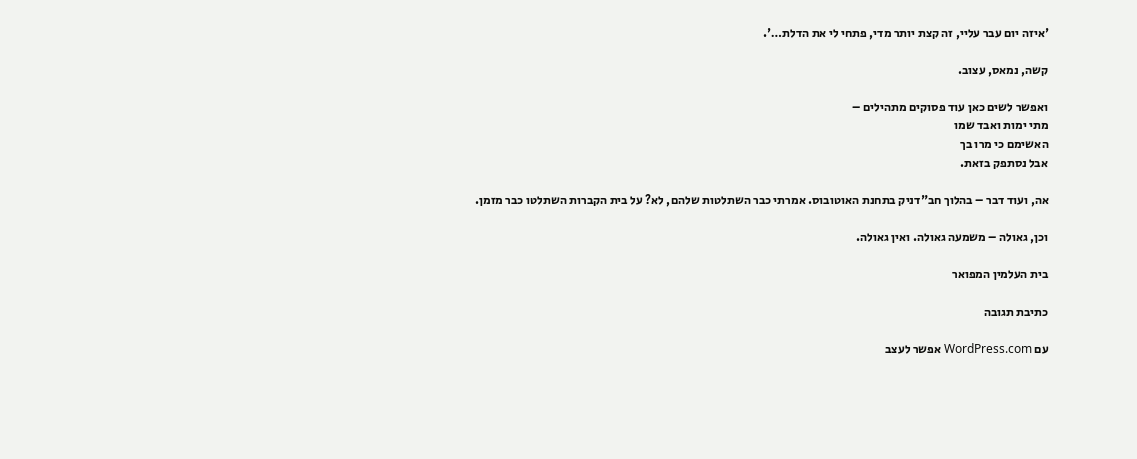'איזה יום עבר עליי, זה קצת יותר מדי, פתחי לי את הדלת…'.

קשה, נמאס, עצוב.

ואפשר לשים כאן עוד פסוקים מתהילים –
מתי ימות ואבד שמו
האשימם כי מרו בך
אבל נסתפק בזאת.

אה, ועוד דבר – בהלוך חב"דניק בתחנת האוטובוס. אמרתי כבר השתלטות שלהם, לא? על בית הקברות השתלטו כבר מזמן.

וכן, גאולה – משמעה גאולה. ואין גאולה.

בית העלמין המפואר

כתיבת תגובה

עם WordPress.com אפשר לעצב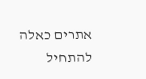אתרים כאלה
להתחיל